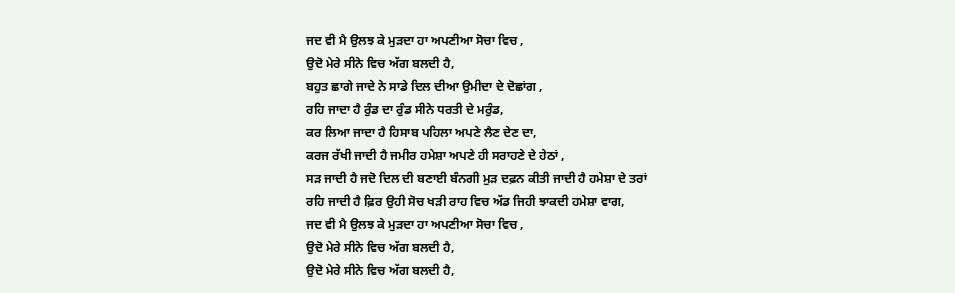ਜਦ ਵੀ ਮੈ ਉਲਝ ਕੇ ਮੁੜਦਾ ਹਾ ਅਪਣੀਆ ਸੋਚਾ ਵਿਚ ,
ਉਦੋ ਮੇਰੇ ਸੀਨੇ ਵਿਚ ਅੱਗ ਬਲਦੀ ਹੈ,
ਬਹੁਤ ਛਾਗੇ ਜਾਦੇ ਨੇ ਸਾਡੇ ਦਿਲ ਦੀਆ ਉਮੀਦਾ ਦੇ ਦੋਛਾਂਗ ,
ਰਹਿ ਜਾਦਾ ਹੈ ਰੁੰਡ ਦਾ ਰੁੰਡ ਸੀਨੇ ਧਰਤੀ ਦੇ ਮਰੁੰਡ,
ਕਰ ਲਿਆ ਜਾਦਾ ਹੈ ਹਿਸਾਬ ਪਹਿਲਾ ਅਪਣੇ ਲੈਣ ਦੇਣ ਦਾ,
ਕਰਜ ਰੱਖੀ ਜਾਦੀ ਹੈ ਜਮੀਰ ਹਮੇਸ਼ਾ ਅਪਣੇ ਹੀ ਸਰਾਹਣੇ ਦੇ ਹੇਠਾਂ ,
ਸੜ ਜਾਦੀ ਹੈ ਜਦੋ ਦਿਲ ਦੀ ਬਣਾਈ ਬੰਨਗੀ ਮੁੜ ਦਫ਼ਨ ਕੀਤੀ ਜਾਦੀ ਹੈ ਹਮੇਸ਼ਾ ਦੇ ਤਰਾਂ
ਰਹਿ ਜਾਦੀ ਹੈ ਫ਼ਿਰ ਉਹੀ ਸੋਚ ਖੜੀ ਰਾਹ ਵਿਚ ਅੱਡ ਜਿਹੀ ਝਾਕਦੀ ਹਮੇਸ਼ਾ ਵਾਗ,
ਜਦ ਵੀ ਮੈ ਉਲਝ ਕੇ ਮੁੜਦਾ ਹਾ ਅਪਣੀਆ ਸੋਚਾ ਵਿਚ ,
ਉਦੋ ਮੇਰੇ ਸੀਨੇ ਵਿਚ ਅੱਗ ਬਲਦੀ ਹੈ,
ਉਦੋ ਮੇਰੇ ਸੀਨੇ ਵਿਚ ਅੱਗ ਬਲਦੀ ਹੈ,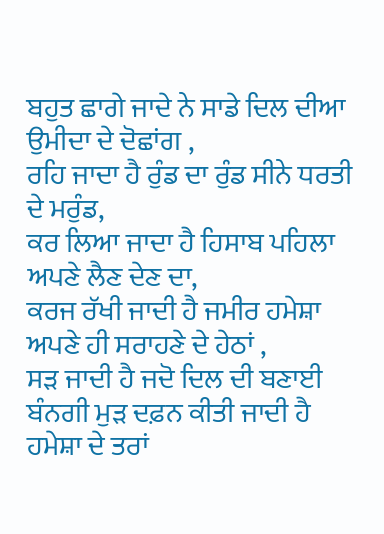ਬਹੁਤ ਛਾਗੇ ਜਾਦੇ ਨੇ ਸਾਡੇ ਦਿਲ ਦੀਆ ਉਮੀਦਾ ਦੇ ਦੋਛਾਂਗ ,
ਰਹਿ ਜਾਦਾ ਹੈ ਰੁੰਡ ਦਾ ਰੁੰਡ ਸੀਨੇ ਧਰਤੀ ਦੇ ਮਰੁੰਡ,
ਕਰ ਲਿਆ ਜਾਦਾ ਹੈ ਹਿਸਾਬ ਪਹਿਲਾ ਅਪਣੇ ਲੈਣ ਦੇਣ ਦਾ,
ਕਰਜ ਰੱਖੀ ਜਾਦੀ ਹੈ ਜਮੀਰ ਹਮੇਸ਼ਾ ਅਪਣੇ ਹੀ ਸਰਾਹਣੇ ਦੇ ਹੇਠਾਂ ,
ਸੜ ਜਾਦੀ ਹੈ ਜਦੋ ਦਿਲ ਦੀ ਬਣਾਈ ਬੰਨਗੀ ਮੁੜ ਦਫ਼ਨ ਕੀਤੀ ਜਾਦੀ ਹੈ ਹਮੇਸ਼ਾ ਦੇ ਤਰਾਂ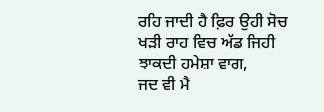ਰਹਿ ਜਾਦੀ ਹੈ ਫ਼ਿਰ ਉਹੀ ਸੋਚ ਖੜੀ ਰਾਹ ਵਿਚ ਅੱਡ ਜਿਹੀ ਝਾਕਦੀ ਹਮੇਸ਼ਾ ਵਾਗ,
ਜਦ ਵੀ ਮੈ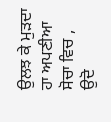ਉਲਝ ਕੇ ਮੁੜਦਾ ਹਾ ਅਪਣੀਆ ਸੋਚਾ ਵਿਚ ,
ਉਦੋ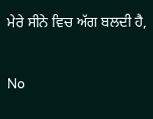ਮੇਰੇ ਸੀਨੇ ਵਿਚ ਅੱਗ ਬਲਦੀ ਹੈ,

No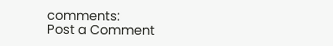comments:
Post a Comment